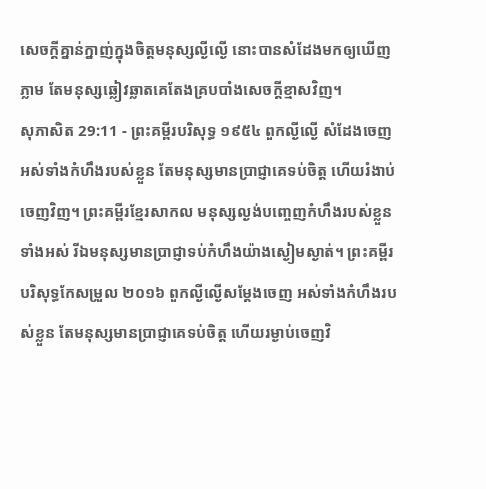សេចក្ដីគ្នាន់ក្នាញ់ក្នុងចិត្តមនុស្សល្ងីល្ងើ នោះបានសំដែងមកឲ្យឃើញភ្លាម តែមនុស្សឆ្លៀវឆ្លាតគេតែងគ្របបាំងសេចក្ដីខ្មាសវិញ។
សុភាសិត 29:11 - ព្រះគម្ពីរបរិសុទ្ធ ១៩៥៤ ពួកល្ងីល្ងើ សំដែងចេញអស់ទាំងកំហឹងរបស់ខ្លួន តែមនុស្សមានប្រាជ្ញាគេទប់ចិត្ត ហើយរំងាប់ចេញវិញ។ ព្រះគម្ពីរខ្មែរសាកល មនុស្សល្ងង់បញ្ចេញកំហឹងរបស់ខ្លួនទាំងអស់ រីឯមនុស្សមានប្រាជ្ញាទប់កំហឹងយ៉ាងស្ងៀមស្ងាត់។ ព្រះគម្ពីរបរិសុទ្ធកែសម្រួល ២០១៦ ពួកល្ងីល្ងើសម្ដែងចេញ អស់ទាំងកំហឹងរបស់ខ្លួន តែមនុស្សមានប្រាជ្ញាគេទប់ចិត្ត ហើយរម្ងាប់ចេញវិ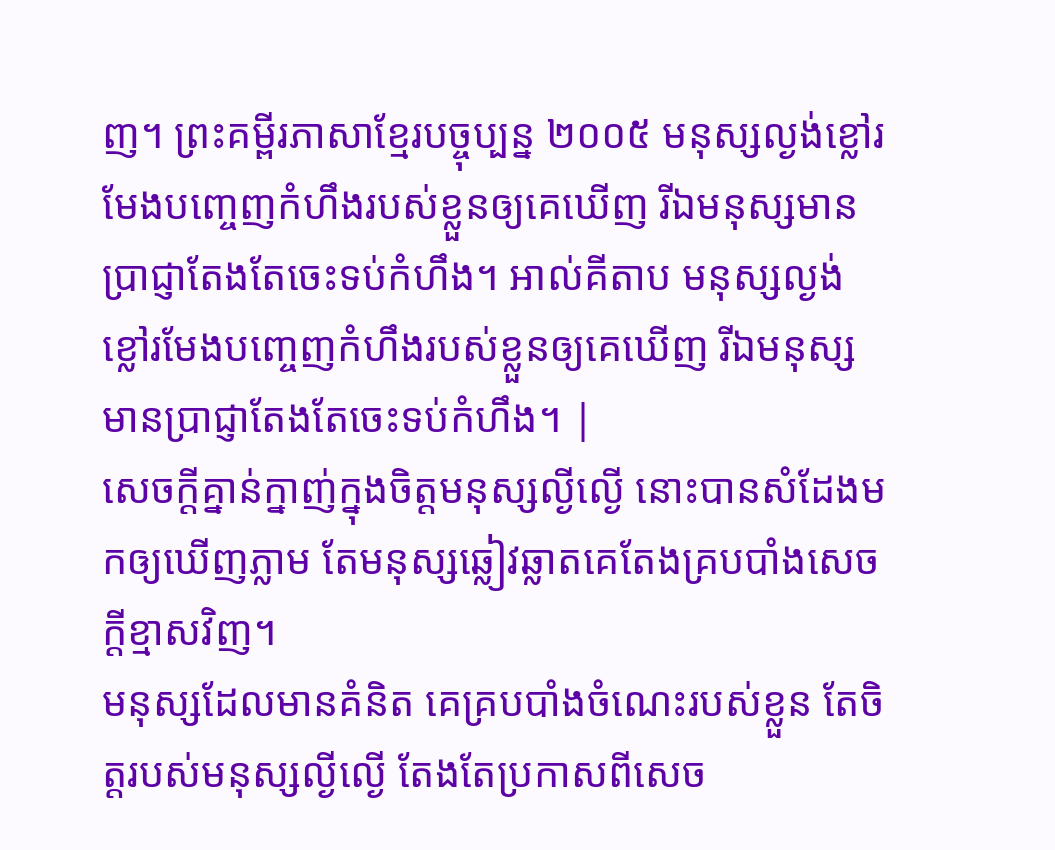ញ។ ព្រះគម្ពីរភាសាខ្មែរបច្ចុប្បន្ន ២០០៥ មនុស្សល្ងង់ខ្លៅរមែងបញ្ចេញកំហឹងរបស់ខ្លួនឲ្យគេឃើញ រីឯមនុស្សមានប្រាជ្ញាតែងតែចេះទប់កំហឹង។ អាល់គីតាប មនុស្សល្ងង់ខ្លៅរមែងបញ្ចេញកំហឹងរបស់ខ្លួនឲ្យគេឃើញ រីឯមនុស្សមានប្រាជ្ញាតែងតែចេះទប់កំហឹង។ |
សេចក្ដីគ្នាន់ក្នាញ់ក្នុងចិត្តមនុស្សល្ងីល្ងើ នោះបានសំដែងមកឲ្យឃើញភ្លាម តែមនុស្សឆ្លៀវឆ្លាតគេតែងគ្របបាំងសេចក្ដីខ្មាសវិញ។
មនុស្សដែលមានគំនិត គេគ្របបាំងចំណេះរបស់ខ្លួន តែចិត្តរបស់មនុស្សល្ងីល្ងើ តែងតែប្រកាសពីសេច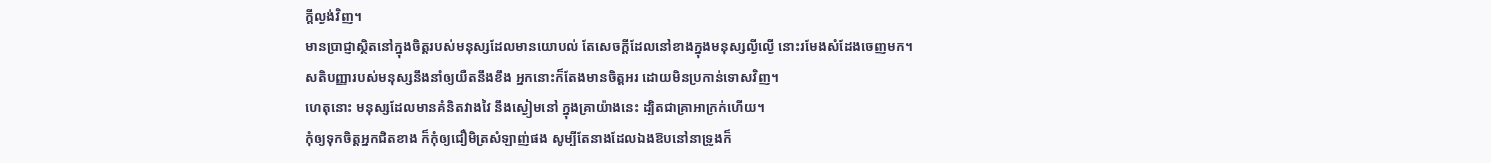ក្ដីល្ងង់វិញ។
មានប្រាជ្ញាស្ថិតនៅក្នុងចិត្តរបស់មនុស្សដែលមានយោបល់ តែសេចក្ដីដែលនៅខាងក្នុងមនុស្សល្ងីល្ងើ នោះរមែងសំដែងចេញមក។
សតិបញ្ញារបស់មនុស្សនឹងនាំឲ្យយឺតនឹងខឹង អ្នកនោះក៏តែងមានចិត្តអរ ដោយមិនប្រកាន់ទោសវិញ។
ហេតុនោះ មនុស្សដែលមានគំនិតវាងវៃ នឹងស្ងៀមនៅ ក្នុងគ្រាយ៉ាងនេះ ដ្បិតជាគ្រាអាក្រក់ហើយ។
កុំឲ្យទុកចិត្តអ្នកជិតខាង ក៏កុំឲ្យជឿមិត្រសំឡាញ់ផង សូម្បីតែនាងដែលឯងឱបនៅនាទ្រូងក៏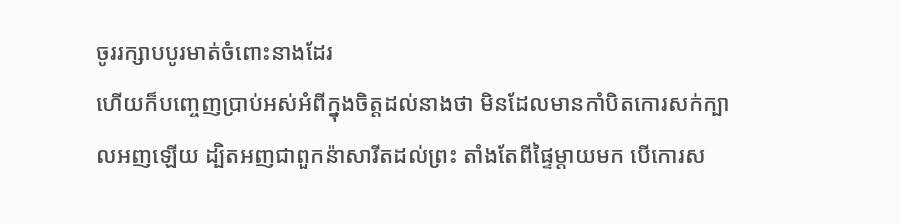ចូររក្សាបបូរមាត់ចំពោះនាងដែរ
ហើយក៏បញ្ចេញប្រាប់អស់អំពីក្នុងចិត្តដល់នាងថា មិនដែលមានកាំបិតកោរសក់ក្បាលអញឡើយ ដ្បិតអញជាពួកន៉ាសារីតដល់ព្រះ តាំងតែពីផ្ទៃម្តាយមក បើកោរស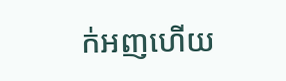ក់អញហើយ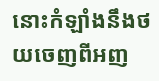នោះកំឡាំងនឹងថយចេញពីអញ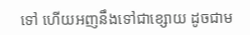ទៅ ហើយអញនឹងទៅជាខ្សោយ ដូចជាម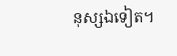នុស្សឯទៀត។